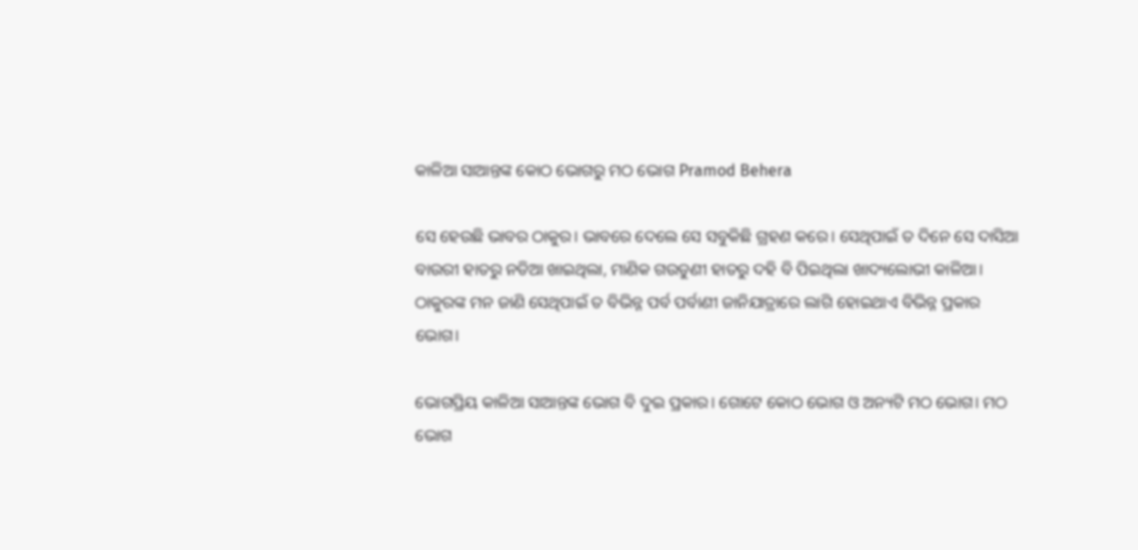କାଳିଆ ସାଆନ୍ତଙ୍କ କୋଠ ଭୋଗରୁ ମଠ ଭୋଗ Pramod Behera

ସେ ହେଉଛି ଭାବର ଠାକୁର। ଭାବରେ ଦେଲେ ସେ ସବୁକିଛି ଗ୍ରହଣ କରେ। ସେଥିପାଇଁ ତ ଦିନେ ସେ ଦାସିଆ ବାଉରୀ ହାତରୁ ନଡିଆ ଖାଇଥିଲା, ମାଣିକ ଗଉଡୁଣୀ ହାତରୁ ଦହି ବି ପିଇଥିଲା ଖାଦ୍ୟଲୋଭୀ କାଳିଆ। ଠାକୁରଙ୍କ ମନ ଜାଣି ସେଥିପାଇଁ ତ ବିଭିନ୍ନ ପର୍ବ ପର୍ବାଣୀ ଜାନିଯାତ୍ରାରେ ଲାଗି ହୋଇଥାଏ ବିଭିନ୍ନ ପ୍ରକାର ଭୋଗ।

ଭୋଗପ୍ରିୟ କାଳିଆ ସାଆନ୍ତଙ୍କ ଭୋଗ ବି ଦୁଇ ପ୍ରକାର। ଗୋଟେ କୋଠ ଭୋଗ ଓ ଅନ୍ୟଟି ମଠ ଭୋଗ। ମଠ ଭୋଗ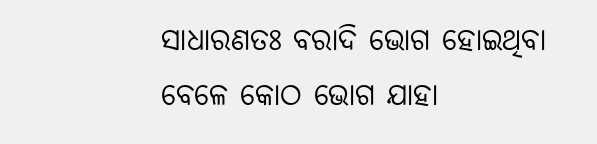ସାଧାରଣତଃ ବରାଦି ଭୋଗ ହୋଇଥିବା ବେଳେ କୋଠ ଭୋଗ ଯାହା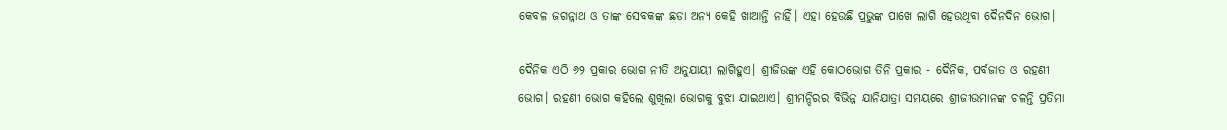କେବଳ ଜଗନ୍ନାଥ ଓ ତାଙ୍କ ସେବକଙ୍କ ଛଡା ଅନ୍ୟ କେହି ଖାଆନ୍ତି ନାହିଁ। ଏହା ହେଉଛି ପ୍ରଭୁଙ୍କ ପାଖେ ଲାଗି ହେଉଥିବା ଦୈନଦିନ ଭୋଗ।

ଦୈନିକ ଏଠି ୬୨ ପ୍ରକାର ଭୋଗ ନୀତି ଅନୁଯାୟୀ ଲାଗିହୁଏ। ଶ୍ରୀଜିଉଙ୍କ ଏହି କୋଠଭୋଗ ତିନି ପ୍ରକାର - ଦୈନିକ, ପର୍ବଜାତ ଓ ରହଣୀ ଭୋଗ। ରହଣୀ ଭୋଗ କହିଲେ ଶୁଖିଲା ଭୋଗକୁ ବୁଝା ଯାଇଥାଏ। ଶ୍ରୀମନ୍ଦିରର ବିଭିନ୍ନ ଯାନିଯାତ୍ରା ସମୟରେ ଶ୍ରୀଜୀଉମାନଙ୍କ ଚଳନ୍ତି ପ୍ରତିମା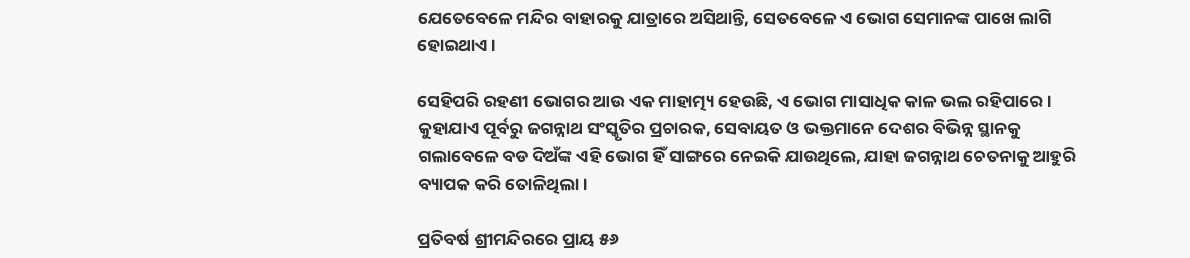ଯେତେବେଳେ ମନ୍ଦିର ବାହାରକୁ ଯାତ୍ରାରେ ଅସିଥାନ୍ତି, ସେତବେଳେ ଏ ଭୋଗ ସେମାନଙ୍କ ପାଖେ ଲାଗି ହୋଇଥାଏ।

ସେହିପରି ରହଣୀ ଭୋଗର ଆଉ ଏକ ମାହାତ୍ମ୍ୟ ହେଉଛି, ଏ ଭୋଗ ମାସାଧିକ କାଳ ଭଲ ରହିପାରେ। କୁହାଯାଏ ପୂର୍ବରୁ ଜଗନ୍ନାଥ ସଂସ୍କୃତିର ପ୍ରଚାରକ, ସେବାୟତ ଓ ଭକ୍ତମାନେ ଦେଶର ବିଭିନ୍ନ ସ୍ଥାନକୁ ଗଲାବେଳେ ବଡ ଦିଅଁଙ୍କ ଏହି ଭୋଗ ହିଁ ସାଙ୍ଗରେ ନେଇକି ଯାଉଥିଲେ, ଯାହା ଜଗନ୍ନାଥ ଚେତନାକୁ ଆହୁରି ବ୍ୟାପକ କରି ତୋଳିଥିଲା।

ପ୍ରତିବର୍ଷ ଶ୍ରୀମନ୍ଦିରରେ ପ୍ରାୟ ୫୬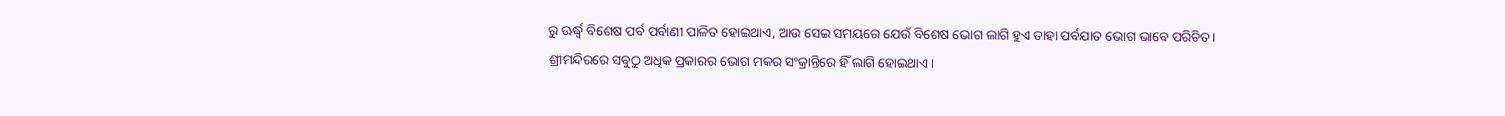ରୁ ଊର୍ଦ୍ଧ୍ୱ ବିଶେଷ ପର୍ବ ପର୍ବାଣୀ ପାଳିତ ହୋଇଥାଏ, ଆଉ ସେଇ ସମୟରେ ଯେଉଁ ବିଶେଷ ଭୋଗ ଲାଗି ହୁଏ ତାହା ପର୍ବଯାତ ଭୋଗ ଭାବେ ପରିଚିତ। ଶ୍ରୀମନ୍ଦିରରେ ସବୁଠୁ ଅଧିକ ପ୍ରକାରର ଭୋଗ ମକର ସଂକ୍ରାନ୍ତିରେ ହିଁ ଲାଗି ହୋଇଥାଏ।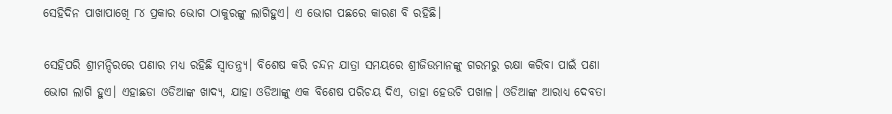ସେହିଦିନ ପାଖାପାଖେି ୮୪ ପ୍ରକାର ଭୋଗ ଠାକୁରଙ୍କୁ ଲାଗିହୁଏ। ଏ ଭୋଗ ପଛରେ କାରଣ ବି ରହିଛି।

ସେହିପରି ଶ୍ରୀମନ୍ଦିରରେ ପଣାର ମଧ୍ୟ ରହିଛି ସ୍ୱାତନ୍ତ୍ର୍ୟ। ବିଶେଷ କରି ଚନ୍ଦନ ଯାତ୍ରା ସମୟରେ ଶ୍ରୀଜିଉମାନଙ୍କୁ ଗରମରୁ ରକ୍ଷା କରିବା ପାଇଁ ପଣା ଭୋଗ ଲାଗି ହୁଏ। ଏହାଛଡା ଓଡିଆଙ୍କ ଖାଦ୍ୟ, ଯାହା ଓଡିଆଙ୍କୁ ଏକ ବିଶେଷ ପରିଚୟ ଦିଏ, ତାହା ହେଉଚି ପଖାଳ। ଓଡିଆଙ୍କ ଆରାଧ୍ୟ ଦେବତା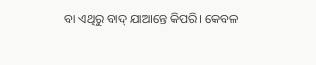ବା ଏଥିରୁ ବାଦ୍ ଯାଆନ୍ତେ କିପରି। କେବଳ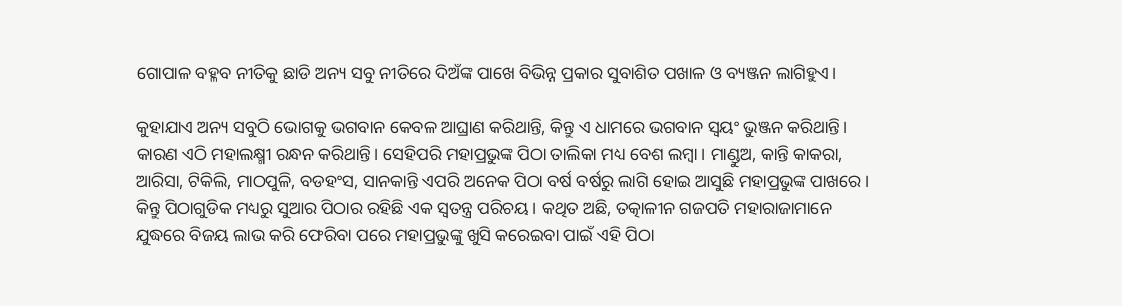ଗୋପାଳ ବହ୍ଳବ ନୀତିକୁ ଛାଡି ଅନ୍ୟ ସବୁ ନୀତିରେ ଦିଅଁଙ୍କ ପାଖେ ବିଭିନ୍ନ ପ୍ରକାର ସୁବାଶିତ ପଖାଳ ଓ ବ୍ୟଞ୍ଜନ ଲାଗିହୁଏ।

କୁହାଯାଏ ଅନ୍ୟ ସବୁଠି ଭୋଗକୁ ଭଗବାନ କେବଳ ଆଘ୍ରାଣ କରିଥାନ୍ତି, କିନ୍ତୁ ଏ ଧାମରେ ଭଗବାନ ସ୍ୱୟଂ ଭୁଞ୍ଜନ କରିଥାନ୍ତି। କାରଣ ଏଠି ମହାଲକ୍ଷ୍ମୀ ରନ୍ଧନ କରିଥାନ୍ତି। ସେହିପରି ମହାପ୍ରଭୁଙ୍କ ପିଠା ତାଲିକା ମଧ୍ୟ ବେଶ ଲମ୍ବା। ମାଣ୍ଡୁଅ, କାନ୍ତି କାକରା, ଆରିସା, ଟିକିଲି, ମାଠପୁଳି, ବଡହଂସ, ସାନକାନ୍ତି ଏପରି ଅନେକ ପିଠା ବର୍ଷ ବର୍ଷରୁ ଲାଗି ହୋଇ ଆସୁଛି ମହାପ୍ରଭୁଙ୍କ ପାଖରେ। କିନ୍ତୁ ପିଠାଗୁଡିକ ମଧ୍ୟରୁ ସୁଆର ପିଠାର ରହିଛି ଏକ ସ୍ୱତନ୍ତ୍ର ପରିଚୟ। କଥିତ ଅଛି, ତତ୍କାଳୀନ ଗଜପତି ମହାରାଜାମାନେ ଯୁଦ୍ଧରେ ବିଜୟ ଲାଭ କରି ଫେରିବା ପରେ ମହାପ୍ରଭୁଙ୍କୁ ଖୁସି କରେଇବା ପାଇଁ ଏହି ପିଠା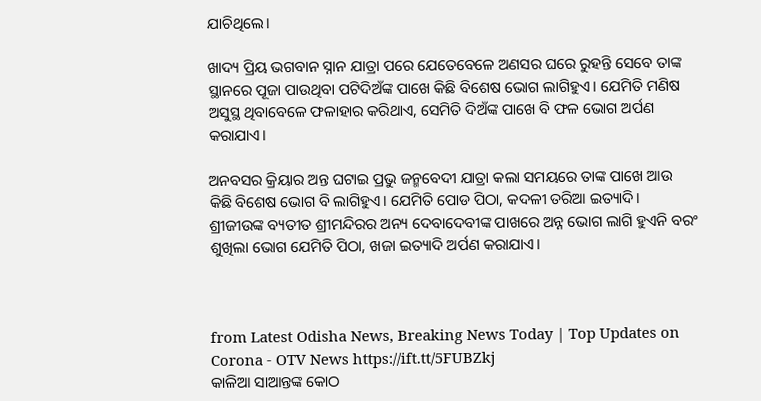ଯାଚିଥିଲେ।

ଖାଦ୍ୟ ପ୍ରିୟ ଭଗବାନ ସ୍ନାନ ଯାତ୍ରା ପରେ ଯେତେବେଳେ ଅଣସର ଘରେ ରୁହନ୍ତି ସେବେ ତାଙ୍କ ସ୍ଥାନରେ ପୂଜା ପାଉଥିବା ପଟିଦିଅଁଙ୍କ ପାଖେ କିଛି ବିଶେଷ ଭୋଗ ଲାଗିହୁଏ। ଯେମିତି ମଣିଷ ଅସୁସ୍ଥ ଥିବାବେଳେ ଫଳାହାର କରିଥାଏ, ସେମିତି ଦିଅଁଙ୍କ ପାଖେ ବି ଫଳ ଭୋଗ ଅର୍ପଣ କରାଯାଏ।

ଅନବସର କ୍ରିୟାର ଅନ୍ତ ଘଟାଇ ପ୍ରଭୁ ଜନ୍ମବେଦୀ ଯାତ୍ରା କଲା ସମୟରେ ତାଙ୍କ ପାଖେ ଆଉ କିଛି ବିଶେଷ ଭୋଗ ବି ଲାଗିହୁଏ। ଯେମିତି ପୋଡ ପିଠା, କଦଳୀ ତରିଆ ଇତ୍ୟାଦି। ଶ୍ରୀଜୀଉଙ୍କ ବ୍ୟତୀତ ଶ୍ରୀମନ୍ଦିରର ଅନ୍ୟ ଦେବାଦେବୀଙ୍କ ପାଖରେ ଅନ୍ନ ଭୋଗ ଲାଗି ହୁଏନି ବରଂ ଶୁଖିଲା ଭୋଗ ଯେମିତି ପିଠା, ଖଜା ଇତ୍ୟାଦି ଅର୍ପଣ କରାଯାଏ।



from Latest Odisha News, Breaking News Today | Top Updates on Corona - OTV News https://ift.tt/5FUBZkj
କାଳିଆ ସାଆନ୍ତଙ୍କ କୋଠ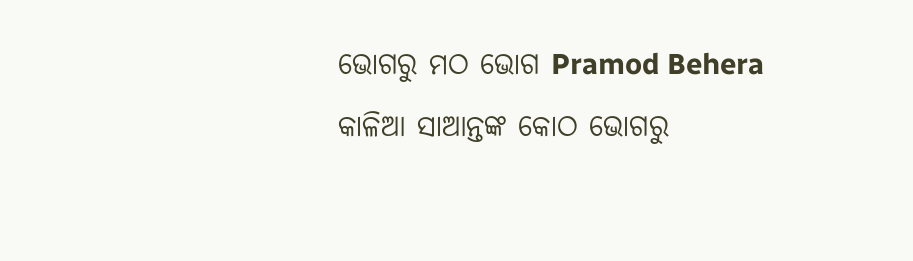ଭୋଗରୁ ମଠ ଭୋଗ Pramod Behera କାଳିଆ ସାଆନ୍ତଙ୍କ କୋଠ ଭୋଗରୁ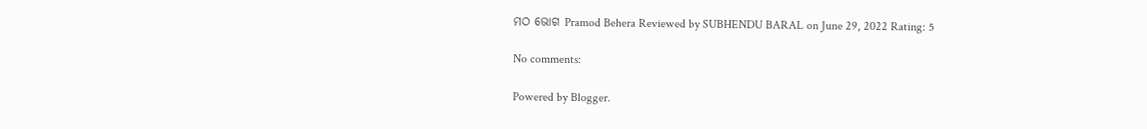ମଠ ଭୋଗ Pramod Behera Reviewed by SUBHENDU BARAL on June 29, 2022 Rating: 5

No comments:

Powered by Blogger.